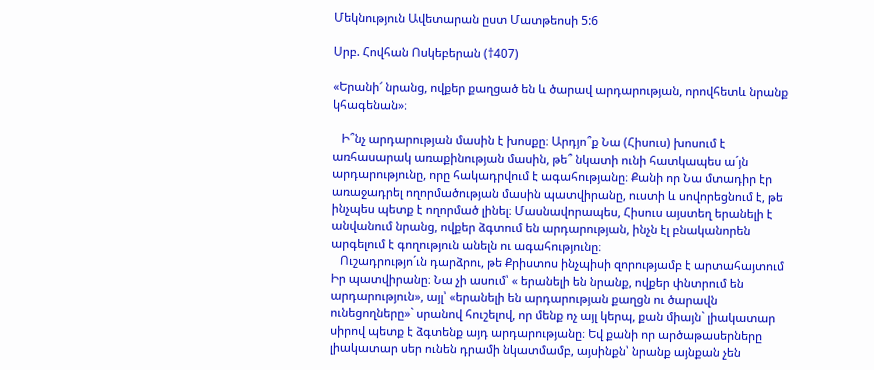Մեկնություն Ավետարան ըստ Մատթեոսի 5:6

Սրբ. Հովհան Ոսկեբերան (†407)

«Երանի՜ նրանց, ովքեր քաղցած են և ծարավ արդարության, որովհետև նրանք կհագենան»։

   Ի՞նչ արդարության մասին է խոսքը։ Արդյո՞ք Նա (Հիսուս) խոսում է առհասարակ առաքինության մասին, թե՞ նկատի ունի հատկապես ա´յն արդարությունը, որը հակադրվում է ագահությանը։ Քանի որ Նա մտադիր էր առաջադրել ողորմածության մասին պատվիրանը, ուստի և սովորեցնում է, թե ինչպես պետք է ողորմած լինել։ Մասնավորապես, Հիսուս այստեղ երանելի է անվանում նրանց, ովքեր ձգտում են արդարության, ինչն էլ բնականորեն արգելում է գողություն անելն ու ագահությունը։
   Ուշադրությո´ւն դարձրու, թե Քրիստոս ինչպիսի զորությամբ է արտահայտում Իր պատվիրանը։ Նա չի ասում՝ « երանելի են նրանք, ովքեր փնտրում են արդարություն», այլ՝ «երանելի են արդարության քաղցն ու ծարավն ունեցողները»` սրանով հուշելով, որ մենք ոչ այլ կերպ, քան միայն` լիակատար սիրով պետք է ձգտենք այդ արդարությանը։ Եվ քանի որ արծաթասերները լիակատար սեր ունեն դրամի նկատմամբ, այսինքն՝ նրանք այնքան չեն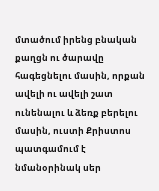մտածում իրենց բնական քաղցն ու ծարավը հագեցնելու մասին, որքան ավելի ու ավելի շատ ունենալու և ձեռք բերելու մասին, ուստի Քրիստոս պատգամում է նմանօրինակ սեր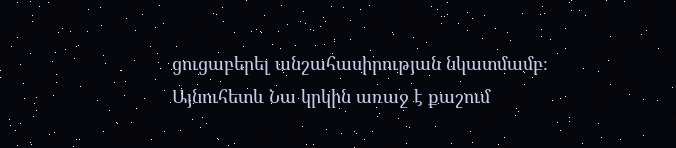ցուցաբերել անշահասիրության նկատմամբ։ Այնուհետև Նա կրկին առաջ է քաշում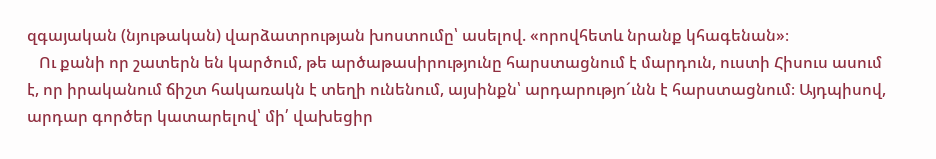զգայական (նյութական) վարձատրության խոստումը՝ ասելով. «որովհետև նրանք կհագենան»։
   Ու քանի որ շատերն են կարծում, թե արծաթասիրությունը հարստացնում է մարդուն, ուստի Հիսուս ասում է, որ իրականում ճիշտ հակառակն է տեղի ունենում, այսինքն՝ արդարությո´ւնն է հարստացնում։ Այդպիսով, արդար գործեր կատարելով՝ մի՛ վախեցիր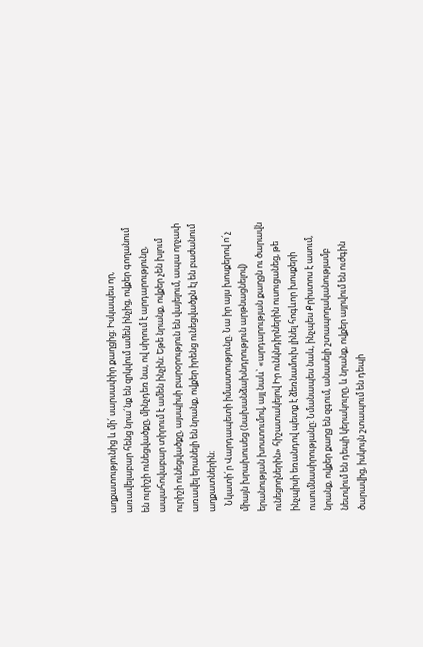աղքատությունից և մի՛ սարսափիր քաղցից։ Իսկապես որ, առավելաբար հենց նրա´նք են զրկվում ամեն ինչից, ովքեր գողանում են ուրիշի ունեցվածքը, մինչդեռ նա, ով սիրում է արդարությունը, ապահովաբար տիրում է ամեն ինչին։ Եթե նրանք, ովքեր չեն խլում ուրիշի ունեցվածքը, այսպիսի բարօրություն են վայելում, ապա որչափ առավել երանելի են նրանք, ովքեր իրենց ունեցվածքն էլ են բաժանում աղքատներին։
   Նկատի´ր Վարդապետի իմաստությունը. Նա իր այս խոսքերով ո´չ միայն խրախուսեց (նախանձախնդրություն արթնացնելով) երանության խոստումով, այլ նաև` «արդարության քաղցն ու ծարավն ունեցողներին» հիշատակելով Իր ունկնդիրներին ուսուցանեց, թե ինչպիսի եռանդով պետք է ձեռնամուխ լինել հոգևոր խոսքերի ուսումնասիրությանը։ Նմանապես նաև, ինչպես Քրիստոս է ասում, նրանք, ովքեր քաղց են զգում, անասելի շտապողականությամբ նետվում են դեպի կերակուրը, և նրանք, ովքեր այրվում են ուժգին ծարավից, իսկույն շտապում են դեպի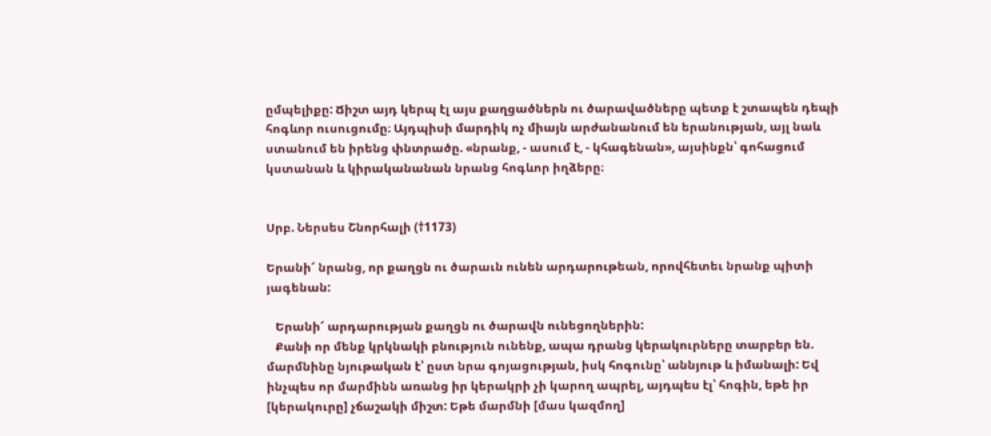ըմպելիքը: Ճիշտ այդ կերպ էլ այս քաղցածներն ու ծարավածները պետք է շտապեն դեպի հոգևոր ուսուցումը։ Այդպիսի մարդիկ ոչ միայն արժանանում են երանության, այլ նաև ստանում են իրենց փնտրածը. «նրանք, - ասում է, - կհագենան», այսինքն՝ գոհացում կստանան և կիրականանան նրանց հոգևոր իղձերը։


Սրբ. Ներսես Շնորհալի (†1173)

Երանի՜ նրանց, որ քաղցն ու ծարաւն ունեն արդարութեան, որովհետեւ նրանք պիտի յագենան:

   Երանի՜ արդարության քաղցն ու ծարավն ունեցողներին:
   Քանի որ մենք կրկնակի բնություն ունենք, ապա դրանց կերակուրները տարբեր են. մարմնինը նյութական է՝ ըստ նրա գոյացության, իսկ հոգունը՝ աննյութ և իմանալի: Եվ ինչպես որ մարմինն առանց իր կերակրի չի կարող ապրել, այդպես էլ՝ հոգին, եթե իր [կերակուրը] չճաշակի միշտ: Եթե մարմնի [մաս կազմող]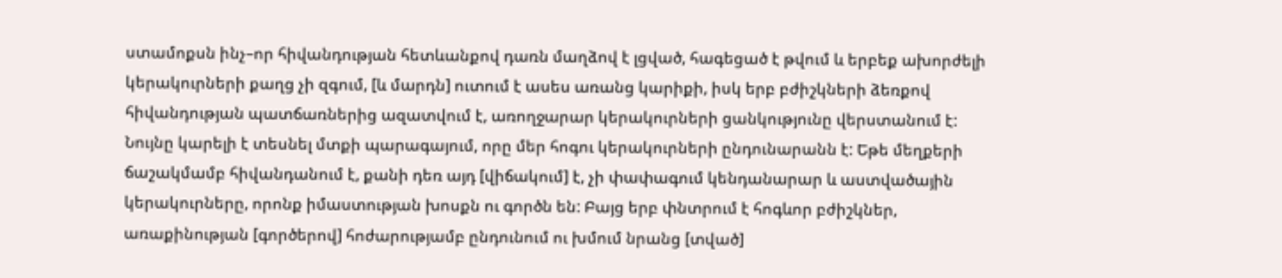ստամոքսն ինչ–որ հիվանդության հետևանքով դառն մաղձով է լցված, հագեցած է թվում և երբեք ախորժելի կերակուրների քաղց չի զգում, [և մարդն] ուտում է ասես առանց կարիքի, իսկ երբ բժիշկների ձեռքով հիվանդության պատճառներից ազատվում է, առողջարար կերակուրների ցանկությունը վերստանում է: Նույնը կարելի է տեսնել մտքի պարագայում, որը մեր հոգու կերակուրների ընդունարանն է: Եթե մեղքերի ճաշակմամբ հիվանդանում է, քանի դեռ այդ [վիճակում] է, չի փափագում կենդանարար և աստվածային կերակուրները, որոնք իմաստության խոսքն ու գործն են: Բայց երբ փնտրում է հոգևոր բժիշկներ, առաքինության [գործերով] հոժարությամբ ընդունում ու խմում նրանց [տված]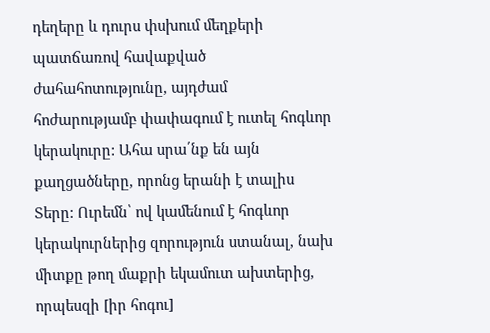դեղերը և դուրս փսխում մեղքերի պատճառով հավաքված ժահահոտությունը, այդժամ հոժարությամբ փափագում է ուտել հոգևոր կերակուրը: Ահա սրա՛նք են այն քաղցածները, որոնց երանի է տալիս Տերը: Ուրեմն՝ ով կամենում է հոգևոր կերակուրներից զորություն ստանալ, նախ միտքը թող մաքրի եկամուտ ախտերից, որպեսզի [իր հոգու]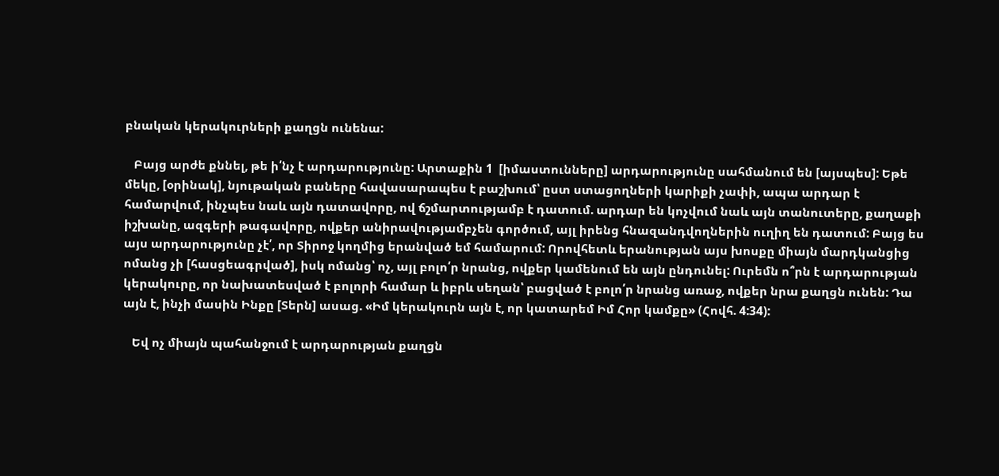բնական կերակուրների քաղցն ունենա:

   Բայց արժե քննել, թե ի՛նչ է արդարությունը: Արտաքին 1  [իմաստունները] արդարությունը սահմանում են [այսպես]: Եթե մեկը, [օրինակ], նյութական բաները հավասարապես է բաշխում՝ ըստ ստացողների կարիքի չափի, ապա արդար է համարվում, ինչպես նաև այն դատավորը, ով ճշմարտությամբ է դատում. արդար են կոչվում նաև այն տանուտերը, քաղաքի իշխանը, ազգերի թագավորը, ովքեր անիրավությամբչեն գործում, այլ իրենց հնազանդվողներին ուղիղ են դատում: Բայց ես այս արդարությունը չէ՛, որ Տիրոջ կողմից երանված եմ համարում: Որովհետև երանության այս խոսքը միայն մարդկանցից ոմանց չի [հասցեագրված], իսկ ոմանց՝ ոչ, այլ բոլո՛ր նրանց, ովքեր կամենում են այն ընդունել: Ուրեմն ո՞րն է արդարության կերակուրը, որ նախատեսված է բոլորի համար և իբրև սեղան՝ բացված է բոլո՛ր նրանց առաջ, ովքեր նրա քաղցն ունեն: Դա այն է, ինչի մասին Ինքը [Տերն] ասաց. «Իմ կերակուրն այն է, որ կատարեմ Իմ Հոր կամքը» (Հովհ. 4:34):

   Եվ ոչ միայն պահանջում է արդարության քաղցն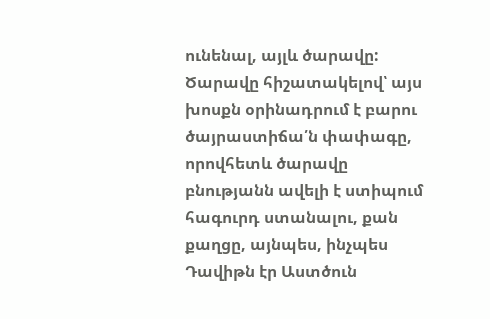ունենալ, այլև ծարավը: Ծարավը հիշատակելով՝ այս խոսքն օրինադրում է բարու ծայրաստիճա՛ն փափագը, որովհետև ծարավը բնությանն ավելի է ստիպում հագուրդ ստանալու, քան քաղցը, այնպես, ինչպես Դավիթն էր Աստծուն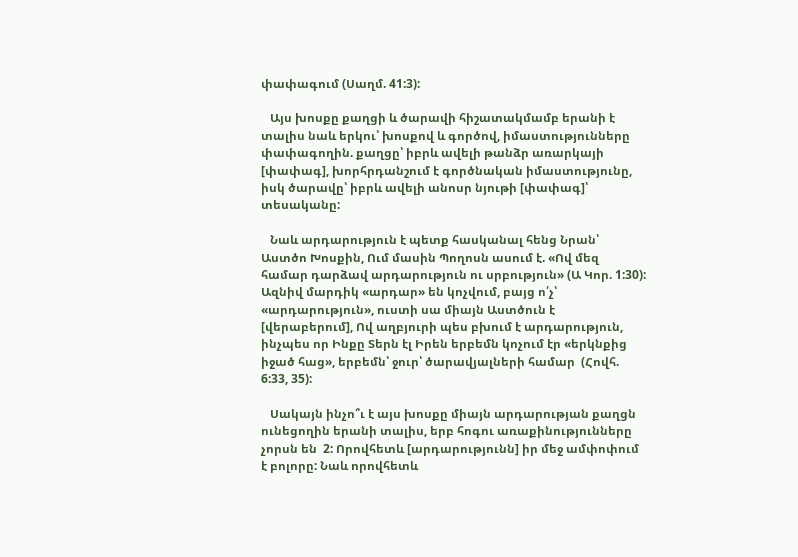փափագում (Սաղմ. 41:3):

   Այս խոսքը քաղցի և ծարավի հիշատակմամբ երանի է տալիս նաև երկու՝ խոսքով և գործով, իմաստությունները փափագողին. քաղցը՝ իբրև ավելի թանձր առարկայի [փափագ], խորհրդանշում է գործնական իմաստությունը, իսկ ծարավը՝ իբրև ավելի անոսր նյութի [փափագ]՝ տեսականը:

   Նաև արդարություն է պետք հասկանալ հենց Նրան՝ Աստծո Խոսքին, Ում մասին Պողոսն ասում է. «Ով մեզ համար դարձավ արդարություն ու սրբություն» (Ա Կոր. 1:30): Ազնիվ մարդիկ «արդար» են կոչվում, բայց ո՛չ՝ «արդարություն», ուստի սա միայն Աստծուն է [վերաբերում], Ով աղբյուրի պես բխում է արդարություն, ինչպես որ Ինքը Տերն էլ Իրեն երբեմն կոչում էր «երկնքից իջած հաց», երբեմն՝ ջուր՝ ծարավյալների համար  (Հովհ. 6:33, 35):

   Սակայն ինչո՞ւ է այս խոսքը միայն արդարության քաղցն ունեցողին երանի տալիս, երբ հոգու առաքինությունները չորսն են  2: Որովհետև [արդարությունն] իր մեջ ամփոփում է բոլորը: Նաև որովհետև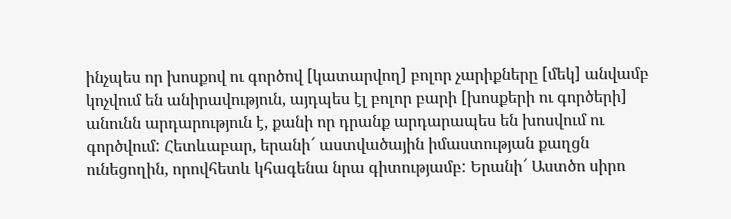ինչպես որ խոսքով ու գործով [կատարվող] բոլոր չարիքները [մեկ] անվամբ կոչվում են անիրավություն, այդպես էլ բոլոր բարի [խոսքերի ու գործերի] անունն արդարություն է, քանի որ դրանք արդարապես են խոսվում ու գործվում: Հետևաբար, երանի՜ աստվածային իմաստության քաղցն ունեցողին, որովհետև կհագենա նրա գիտությամբ: Երանի՜ Աստծո սիրո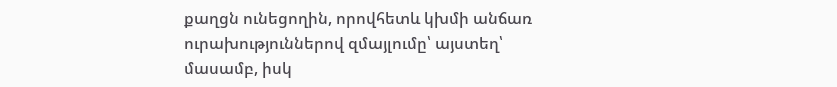քաղցն ունեցողին, որովհետև կխմի անճառ ուրախություններով զմայլումը՝ այստեղ՝ մասամբ, իսկ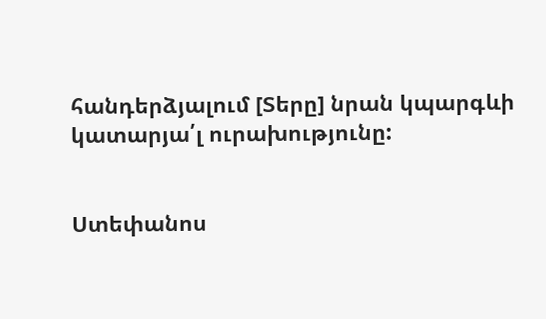հանդերձյալում [Տերը] նրան կպարգևի կատարյա՛լ ուրախությունը:


Ստեփանոս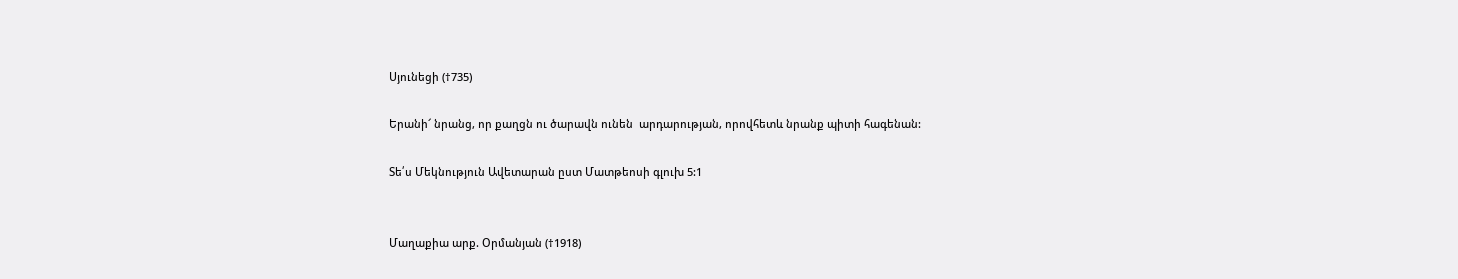Սյունեցի (†735)

Երանի՜ նրանց, որ քաղցն ու ծարավն ունեն  արդարության, որովհետև նրանք պիտի հագենան:

Տե՛ս Մեկնություն Ավետարան ըստ Մատթեոսի գլուխ 5:1


Մաղաքիա արք. Օրմանյան (†1918)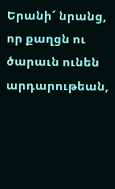Երանի՜ նրանց, որ քաղցն ու ծարաւն ունեն արդարութեան,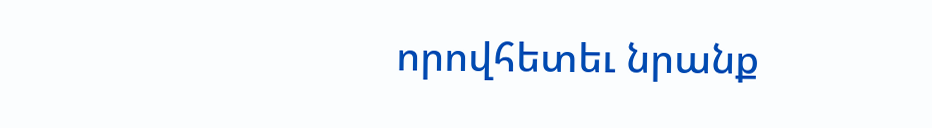որովհետեւ նրանք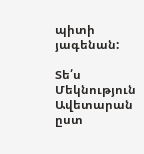պիտի յագենան:

Տե՛ս Մեկնություն Ավետարան ըստ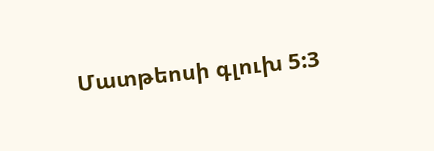Մատթեոսի գլուխ 5:3